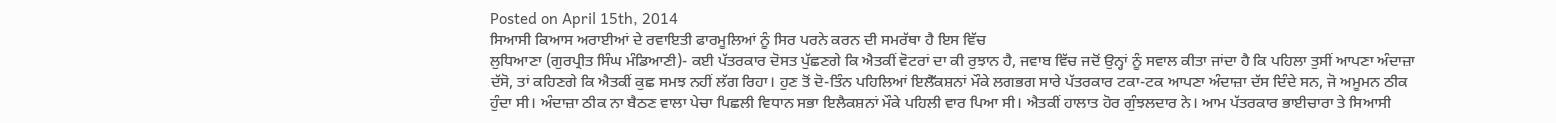Posted on April 15th, 2014
ਸਿਆਸੀ ਕਿਆਸ ਅਰਾਈਆਂ ਦੇ ਰਵਾਇਤੀ ਫਾਰਮੂਲਿਆਂ ਨੂੰ ਸਿਰ ਪਰਨੇ ਕਰਨ ਦੀ ਸਮਰੱਥਾ ਹੈ ਇਸ ਵਿੱਚ
ਲੁਧਿਆਣਾ (ਗੁਰਪ੍ਰੀਤ ਸਿੰਘ ਮੰਡਿਆਣੀ)- ਕਈ ਪੱਤਰਕਾਰ ਦੋਸਤ ਪੁੱਛਣਗੇ ਕਿ ਐਤਕੀਂ ਵੋਟਰਾਂ ਦਾ ਕੀ ਰੁਝਾਨ ਹੈ, ਜਵਾਬ ਵਿੱਚ ਜਦੋਂ ਉਨ੍ਹਾਂ ਨੂੰ ਸਵਾਲ ਕੀਤਾ ਜਾਂਦਾ ਹੈ ਕਿ ਪਹਿਲਾ ਤੁਸੀਂ ਆਪਣਾ ਅੰਦਾਜ਼ਾ ਦੱਸੋ, ਤਾਂ ਕਹਿਣਗੇ ਕਿ ਐਤਕੀਂ ਕੁਛ ਸਮਝ ਨਹੀਂ ਲੱਗ ਰਿਹਾ। ਹੁਣ ਤੋਂ ਦੋ-ਤਿੰਨ ਪਹਿਲਿਆਂ ਇਲੈੱਕਸ਼ਨਾਂ ਮੌਕੇ ਲਗਭਗ ਸਾਰੇ ਪੱਤਰਕਾਰ ਟਕਾ-ਟਕ ਆਪਣਾ ਅੰਦਾਜ਼ਾ ਦੱਸ ਦਿੰਦੇ ਸਨ, ਜੋ ਅਮੂਮਨ ਠੀਕ ਹੁੰਦਾ ਸੀ। ਅੰਦਾਜ਼ਾ ਠੀਕ ਨਾ ਬੈਠਣ ਵਾਲਾ ਪੇਚਾ ਪਿਛਲੀ ਵਿਧਾਨ ਸਭਾ ਇਲੈਕਸ਼ਨਾਂ ਮੌਕੇ ਪਹਿਲੀ ਵਾਰ ਪਿਆ ਸੀ। ਐਤਕੀਂ ਹਾਲਾਤ ਹੋਰ ਗੁੰਝਲਦਾਰ ਨੇ। ਆਮ ਪੱਤਰਕਾਰ ਭਾਈਚਾਰਾ ਤੇ ਸਿਆਸੀ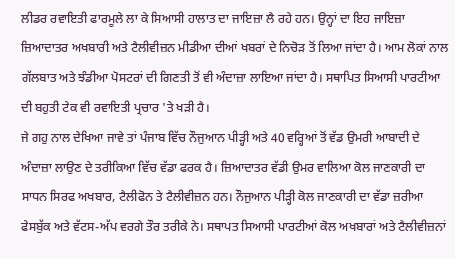ਲੀਡਰ ਰਵਾਇਤੀ ਫਾਰਮੂਲੇ ਲਾ ਕੇ ਸਿਆਸੀ ਹਾਲਾਤ ਦਾ ਜਾਇਜ਼ਾ ਲੈ ਰਹੇ ਹਨ। ਉਨ੍ਹਾਂ ਦਾ ਇਹ ਜਾਇਜ਼ਾ ਜ਼ਿਆਦਾਤਰ ਅਖਬਾਰੀ ਅਤੇ ਟੈਲੀਵੀਜ਼ਨ ਮੀਡੀਆ ਦੀਆਂ ਖਬਰਾਂ ਦੇ ਨਿਚੋੜ ਤੋਂ ਲਿਆ ਜਾਂਦਾ ਹੈ। ਆਮ ਲੋਕਾਂ ਨਾਲ ਗੱਲਬਾਤ ਅਤੇ ਝੰਡੀਆ ਪੋਸਟਰਾਂ ਦੀ ਗਿਣਤੀ ਤੋਂ ਵੀ ਅੰਦਾਜ਼ਾ ਲਾਇਆ ਜਾਂਦਾ ਹੈ। ਸਥਾਪਿਤ ਸਿਆਸੀ ਪਾਰਟੀਆ ਦੀ ਬਹੁਤੀ ਟੇਕ ਵੀ ਰਵਾਇਤੀ ਪ੍ਰਚਾਰ 'ਤੇ ਖੜੀ ਹੈ।
ਜੇ ਗਹੁ ਨਾਲ ਦੇਖਿਆ ਜਾਵੇ ਤਾਂ ਪੰਜਾਬ ਵਿੱਚ ਨੌਜੁਆਨ ਪੀੜ੍ਹੀ ਅਤੇ 40 ਵਰ੍ਹਿਆਂ ਤੋਂ ਵੱਡ ਉਮਰੀ ਆਬਾਦੀ ਦੇ ਅੰਦਾਜ਼ਾ ਲਾਉਣ ਦੇ ਤਰੀਕਿਆ ਵਿੱਚ ਵੱਡਾ ਫਰਕ ਹੈ। ਜ਼ਿਆਦਾਤਰ ਵੱਡੀ ਉਮਰ ਵਾਲਿਆ ਕੋਲ ਜਾਣਕਾਰੀ ਦਾ ਸਾਧਨ ਸਿਰਫ ਅਖਬਾਰ, ਟੈਲੀਫੋਨ ਤੇ ਟੈਲੀਵੀਜ਼ਨ ਹਨ। ਨੌਜੁਆਨ ਪੀੜ੍ਹੀ ਕੋਲ ਜਾਣਕਾਰੀ ਦਾ ਵੱਡਾ ਜ਼ਰੀਆ ਫੇਸਬੁੱਕ ਅਤੇ ਵੱਟਸ-ਅੱਪ ਵਰਗੇ ਤੌਰ ਤਰੀਕੇ ਨੇ। ਸਥਾਪਤ ਸਿਆਸੀ ਪਾਰਟੀਆਂ ਕੋਲ ਅਖਬਾਰਾਂ ਅਤੇ ਟੈਲੀਵੀਜ਼ਨਾਂ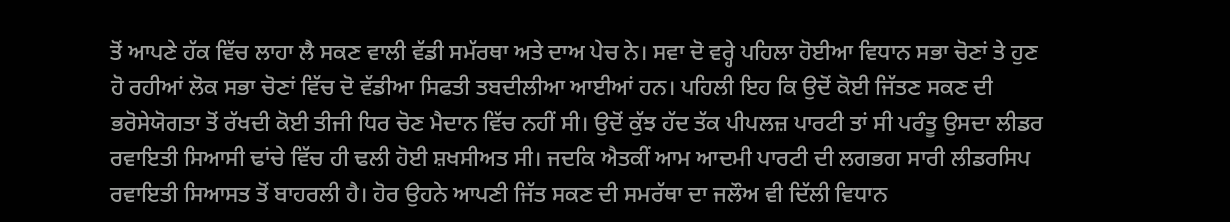ਤੋਂ ਆਪਣੇ ਹੱਕ ਵਿੱਚ ਲਾਹਾ ਲੈ ਸਕਣ ਵਾਲੀ ਵੱਡੀ ਸਮੱਰਥਾ ਅਤੇ ਦਾਅ ਪੇਚ ਨੇ। ਸਵਾ ਦੋ ਵਰ੍ਹੇ ਪਹਿਲਾ ਹੋਈਆ ਵਿਧਾਨ ਸਭਾ ਚੋਣਾਂ ਤੇ ਹੁਣ ਹੋ ਰਹੀਆਂ ਲੋਕ ਸਭਾ ਚੋਣਾਂ ਵਿੱਚ ਦੋ ਵੱਡੀਆ ਸਿਫਤੀ ਤਬਦੀਲੀਆ ਆਈਆਂ ਹਨ। ਪਹਿਲੀ ਇਹ ਕਿ ਉਦੋਂ ਕੋਈ ਜਿੱਤਣ ਸਕਣ ਦੀ ਭਰੋਸੇਯੋਗਤਾ ਤੋਂ ਰੱਖਦੀ ਕੋਈ ਤੀਜੀ ਧਿਰ ਚੋਣ ਮੈਦਾਨ ਵਿੱਚ ਨਹੀਂ ਸੀ। ਉਦੋਂ ਕੁੱਝ ਹੱਦ ਤੱਕ ਪੀਪਲਜ਼ ਪਾਰਟੀ ਤਾਂ ਸੀ ਪਰੰਤੂ ਉਸਦਾ ਲੀਡਰ ਰਵਾਇਤੀ ਸਿਆਸੀ ਢਾਂਚੇ ਵਿੱਚ ਹੀ ਢਲੀ ਹੋਈ ਸ਼ਖਸੀਅਤ ਸੀ। ਜਦਕਿ ਐਤਕੀਂ ਆਮ ਆਦਮੀ ਪਾਰਟੀ ਦੀ ਲਗਭਗ ਸਾਰੀ ਲੀਡਰਸਿਪ ਰਵਾਇਤੀ ਸਿਆਸਤ ਤੋਂ ਬਾਹਰਲੀ ਹੈ। ਹੋਰ ਉਹਨੇ ਆਪਣੀ ਜਿੱਤ ਸਕਣ ਦੀ ਸਮਰੱਥਾ ਦਾ ਜਲੌਅ ਵੀ ਦਿੱਲੀ ਵਿਧਾਨ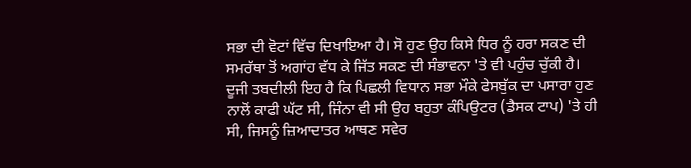ਸਭਾ ਦੀ ਵੋਟਾਂ ਵਿੱਚ ਦਿਖਾਇਆ ਹੈ। ਸੋ ਹੁਣ ਉਹ ਕਿਸੇ ਧਿਰ ਨੂੰ ਹਰਾ ਸਕਣ ਦੀ ਸਮਰੱਥਾ ਤੋਂ ਅਗਾਂਹ ਵੱਧ ਕੇ ਜਿੱਤ ਸਕਣ ਦੀ ਸੰਭਾਵਨਾ 'ਤੇ ਵੀ ਪਹੁੰਚ ਚੁੱਕੀ ਹੈ।
ਦੂਜੀ ਤਬਦੀਲੀ ਇਹ ਹੈ ਕਿ ਪਿਛਲੀ ਵਿਧਾਨ ਸਭਾ ਮੌਕੇ ਫੇਸਬੁੱਕ ਦਾ ਪਸਾਰਾ ਹੁਣ ਨਾਲੋਂ ਕਾਫੀ ਘੱਟ ਸੀ, ਜਿੰਨਾ ਵੀ ਸੀ ਉਹ ਬਹੁਤਾ ਕੰਪਿਉਟਰ (ਡੈਸਕ ਟਾਪ) 'ਤੇ ਹੀ ਸੀ, ਜਿਸਨੂੰ ਜ਼ਿਆਦਾਤਰ ਆਥਣ ਸਵੇਰ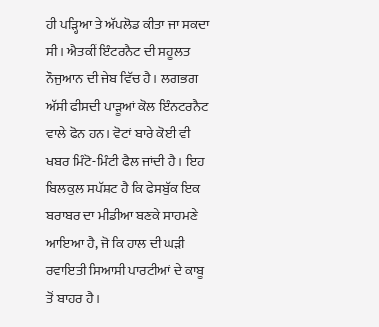ਹੀ ਪੜ੍ਹਿਆ ਤੇ ਅੱਪਲੋਡ ਕੀਤਾ ਜਾ ਸਕਦਾ ਸੀ। ਐਤਕੀਂ ਇੰਟਰਨੈਟ ਦੀ ਸਹੂਲਤ ਨੌਜੁਆਨ ਦੀ ਜੇਬ ਵਿੱਚ ਹੈ। ਲਗਭਗ ਅੱਸੀ ਫੀਸਦੀ ਪਾੜੂਆਂ ਕੋਲ ਇੰਨਟਰਨੈਟ ਵਾਲੇ ਫੋਨ ਹਨ। ਵੋਟਾਂ ਬਾਰੇ ਕੋਈ ਵੀ ਖਬਰ ਮਿੰਟੋ-ਮਿੰਟੀ ਫੈਲ ਜਾਂਦੀ ਹੈ। ਇਹ ਬਿਲਕੁਲ ਸਪੱਸ਼ਟ ਹੈ ਕਿ ਫੇਸਬੁੱਕ ਇਕ ਬਰਾਬਰ ਦਾ ਮੀਡੀਆ ਬਣਕੇ ਸਾਹਮਣੇ ਆਇਆ ਹੈ, ਜੋ ਕਿ ਹਾਲ ਦੀ ਘੜੀ ਰਵਾਇਤੀ ਸਿਆਸੀ ਪਾਰਟੀਆਂ ਦੇ ਕਾਬੂ ਤੋਂ ਬਾਹਰ ਹੈ।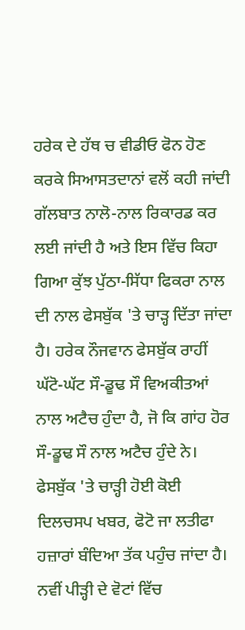ਹਰੇਕ ਦੇ ਹੱਥ ਚ ਵੀਡੀਓ ਫੋਨ ਹੋਣ ਕਰਕੇ ਸਿਆਸਤਦਾਨਾਂ ਵਲੋਂ ਕਹੀ ਜਾਂਦੀ ਗੱਲਬਾਤ ਨਾਲੋ-ਨਾਲ ਰਿਕਾਰਡ ਕਰ ਲਈ ਜਾਂਦੀ ਹੈ ਅਤੇ ਇਸ ਵਿੱਚ ਕਿਹਾ ਗਿਆ ਕੁੱਝ ਪੁੱਠਾ-ਸਿੱਧਾ ਫਿਕਰਾ ਨਾਲ ਦੀ ਨਾਲ ਫੇਸਬੁੱਕ 'ਤੇ ਚਾੜ੍ਹ ਦਿੱਤਾ ਜਾਂਦਾ ਹੈ। ਹਰੇਕ ਨੌਜਵਾਨ ਫੇਸਬੁੱਕ ਰਾਹੀਂ ਘੱਟੋ-ਘੱਟ ਸੌ-ਡੂਢ ਸੌ ਵਿਅਕੀਤਆਂ ਨਾਲ ਅਟੈਚ ਹੁੰਦਾ ਹੈ, ਜੋ ਕਿ ਗਾਂਹ ਹੋਰ ਸੌ-ਡੂਢ ਸੌ ਨਾਲ ਅਟੈਚ ਹੁੰਦੇ ਨੇ। ਫੇਸਬੁੱਕ 'ਤੇ ਚਾੜ੍ਹੀ ਹੋਈ ਕੋਈ ਦਿਲਚਸਪ ਖਬਰ, ਫੋਟੋ ਜਾ ਲਤੀਫਾ ਹਜ਼ਾਰਾਂ ਬੰਦਿਆ ਤੱਕ ਪਹੁੰਚ ਜਾਂਦਾ ਹੈ। ਨਵੀਂ ਪੀੜ੍ਹੀ ਦੇ ਵੋਟਾਂ ਵਿੱਚ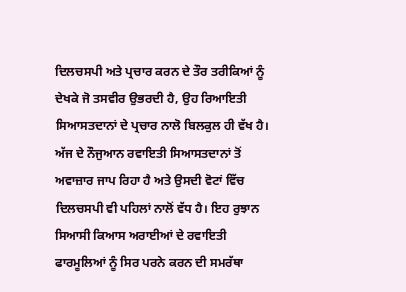ਦਿਲਚਸਪੀ ਅਤੇ ਪ੍ਰਚਾਰ ਕਰਨ ਦੇ ਤੌਰ ਤਰੀਕਿਆਂ ਨੂੰ ਦੇਖਕੇ ਜੋ ਤਸਵੀਰ ਉਭਰਦੀ ਹੈ, ਉਹ ਰਿਆਇਤੀ ਸਿਆਸਤਦਾਨਾਂ ਦੇ ਪ੍ਰਚਾਰ ਨਾਲੋ ਬਿਲਕੁਲ ਹੀ ਵੱਖ ਹੈ। ਅੱਜ ਦੇ ਨੌਜੁਆਨ ਰਵਾਇਤੀ ਸਿਆਸਤਦਾਨਾਂ ਤੋਂ ਅਵਾਜ਼ਾਰ ਜਾਪ ਰਿਹਾ ਹੈ ਅਤੇ ਉਸਦੀ ਵੋਟਾਂ ਵਿੱਚ ਦਿਲਚਸਪੀ ਵੀ ਪਹਿਲਾਂ ਨਾਲੋਂ ਵੱਧ ਹੈ। ਇਹ ਰੁਝਾਨ ਸਿਆਸੀ ਕਿਆਸ ਅਰਾਈਆਂ ਦੇ ਰਵਾਇਤੀ ਫਾਰਮੂਲਿਆਂ ਨੂੰ ਸਿਰ ਪਰਨੇ ਕਰਨ ਦੀ ਸਮਰੱਥਾ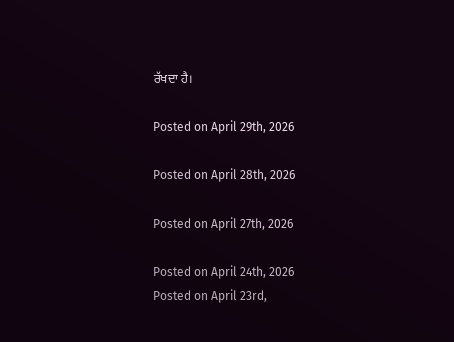ਰੱਖਦਾ ਹੈ।

Posted on April 29th, 2026

Posted on April 28th, 2026

Posted on April 27th, 2026

Posted on April 24th, 2026
Posted on April 23rd,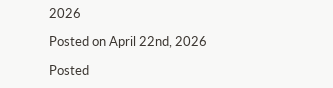2026

Posted on April 22nd, 2026

Posted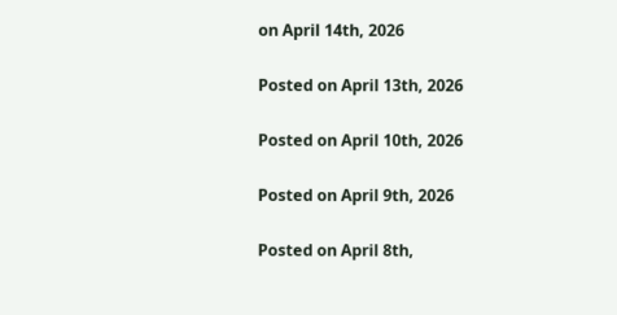on April 14th, 2026

Posted on April 13th, 2026

Posted on April 10th, 2026

Posted on April 9th, 2026

Posted on April 8th,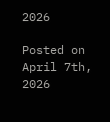2026

Posted on April 7th, 2026